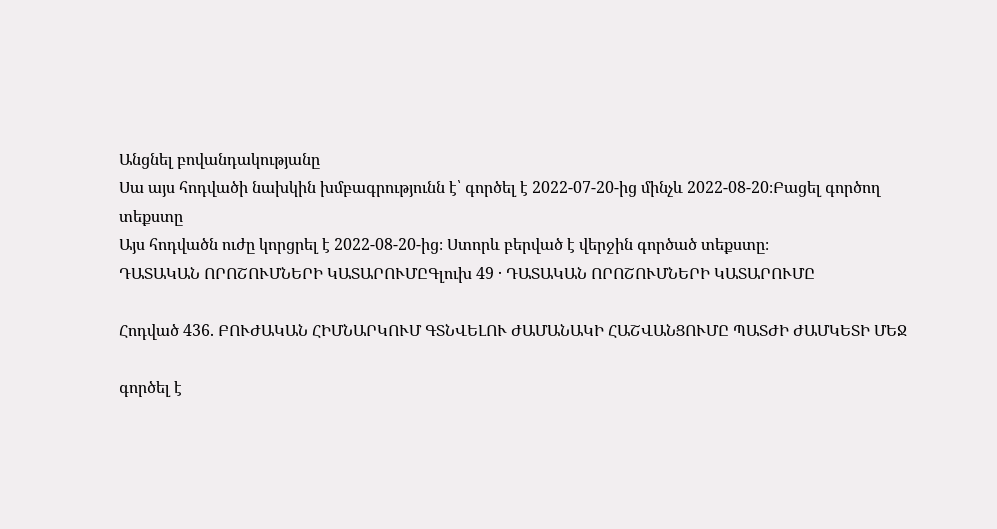Անցնել բովանդակությանը
Սա այս հոդվածի նախկին խմբագրությունն է՝ գործել է 2022-07-20-ից մինչև 2022-08-20։Բացել գործող տեքստը
Այս հոդվածն ուժը կորցրել է 2022-08-20-ից։ Ստորև բերված է վերջին գործած տեքստը։
ԴԱՏԱԿԱՆ ՈՐՈՇՈՒՄՆԵՐԻ ԿԱՏԱՐՈՒՄԸԳլուխ 49 · ԴԱՏԱԿԱՆ ՈՐՈՇՈՒՄՆԵՐԻ ԿԱՏԱՐՈՒՄԸ

Հոդված 436. ԲՈՒԺԱԿԱՆ ՀԻՄՆԱՐԿՈՒՄ ԳՏՆՎԵԼՈՒ ԺԱՄԱՆԱԿԻ ՀԱՇՎԱՆՑՈՒՄԸ ՊԱՏԺԻ ԺԱՄԿԵՏԻ ՄԵՋ

գործել է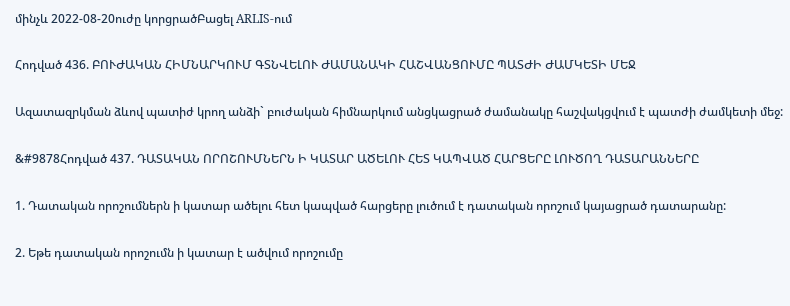մինչև 2022-08-20ուժը կորցրածԲացել ARLIS-ում

Հոդված 436. ԲՈՒԺԱԿԱՆ ՀԻՄՆԱՐԿՈՒՄ ԳՏՆՎԵԼՈՒ ԺԱՄԱՆԱԿԻ ՀԱՇՎԱՆՑՈՒՄԸ ՊԱՏԺԻ ԺԱՄԿԵՏԻ ՄԵՋ

Ազատազրկման ձևով պատիժ կրող անձի` բուժական հիմնարկում անցկացրած ժամանակը հաշվակցվում է պատժի ժամկետի մեջ:

&#9878Հոդված 437. ԴԱՏԱԿԱՆ ՈՐՈՇՈՒՄՆԵՐՆ Ի ԿԱՏԱՐ ԱԾԵԼՈՒ ՀԵՏ ԿԱՊՎԱԾ ՀԱՐՑԵՐԸ ԼՈՒԾՈՂ ԴԱՏԱՐԱՆՆԵՐԸ

1. Դատական որոշումներն ի կատար ածելու հետ կապված հարցերը լուծում է դատական որոշում կայացրած դատարանը:

2. Եթե դատական որոշումն ի կատար է ածվում որոշումը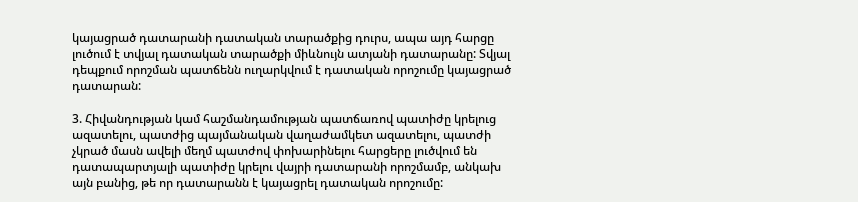կայացրած դատարանի դատական տարածքից դուրս, ապա այդ հարցը լուծում է տվյալ դատական տարածքի միևնույն ատյանի դատարանը: Տվյալ դեպքում որոշման պատճենն ուղարկվում է դատական որոշումը կայացրած դատարան:

3. Հիվանդության կամ հաշմանդամության պատճառով պատիժը կրելուց ազատելու, պատժից պայմանական վաղաժամկետ ազատելու, պատժի չկրած մասն ավելի մեղմ պատժով փոխարինելու հարցերը լուծվում են դատապարտյալի պատիժը կրելու վայրի դատարանի որոշմամբ, անկախ այն բանից, թե որ դատարանն է կայացրել դատական որոշումը: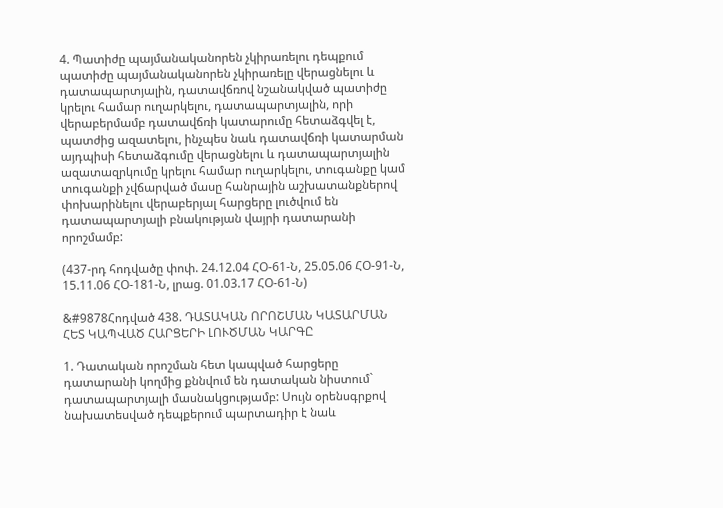4. Պատիժը պայմանականորեն չկիրառելու դեպքում պատիժը պայմանականորեն չկիրառելը վերացնելու և դատապարտյալին, դատավճռով նշանակված պատիժը կրելու համար ուղարկելու, դատապարտյալին, որի վերաբերմամբ դատավճռի կատարումը հետաձգվել է, պատժից ազատելու, ինչպես նաև դատավճռի կատարման այդպիսի հետաձգումը վերացնելու և դատապարտյալին ազատազրկումը կրելու համար ուղարկելու, տուգանքը կամ տուգանքի չվճարված մասը հանրային աշխատանքներով փոխարինելու վերաբերյալ հարցերը լուծվում են դատապարտյալի բնակության վայրի դատարանի որոշմամբ:

(437-րդ հոդվածը փոփ. 24.12.04 ՀՕ-61-Ն, 25.05.06 ՀՕ-91-Ն, 15.11.06 ՀՕ-181-Ն, լրաց. 01.03.17 ՀՕ-61-Ն)

&#9878Հոդված 438. ԴԱՏԱԿԱՆ ՈՐՈՇՄԱՆ ԿԱՏԱՐՄԱՆ ՀԵՏ ԿԱՊՎԱԾ ՀԱՐՑԵՐԻ ԼՈՒԾՄԱՆ ԿԱՐԳԸ

1. Դատական որոշման հետ կապված հարցերը դատարանի կողմից քննվում են դատական նիստում` դատապարտյալի մասնակցությամբ: Սույն օրենսգրքով նախատեսված դեպքերում պարտադիր է նաև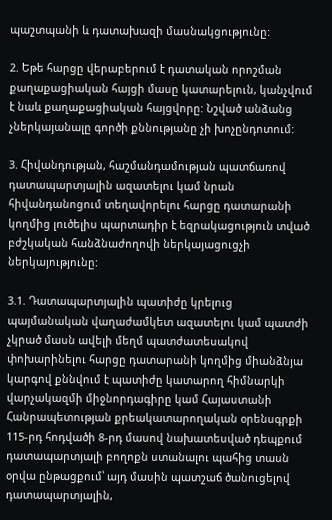պաշտպանի և դատախազի մասնակցությունը:

2. Եթե հարցը վերաբերում է դատական որոշման քաղաքացիական հայցի մասը կատարելուն, կանչվում է նաև քաղաքացիական հայցվորը: Նշված անձանց չներկայանալը գործի քննությանը չի խոչընդոտում:

3. Հիվանդության, հաշմանդամության պատճառով դատապարտյալին ազատելու կամ նրան հիվանդանոցում տեղավորելու հարցը դատարանի կողմից լուծելիս պարտադիր է եզրակացություն տված բժշկական հանձնաժողովի ներկայացուցչի ներկայությունը:

3.1. Դատապարտյալին պատիժը կրելուց պայմանական վաղաժամկետ ազատելու կամ պատժի չկրած մասն ավելի մեղմ պատժատեսակով փոխարինելու հարցը դատարանի կողմից միանձնյա կարգով քննվում է պատիժը կատարող հիմնարկի վարչակազմի միջնորդագիրը կամ Հայաստանի Հանրապետության քրեակատարողական օրենսգրքի 115-րդ հոդվածի 8-րդ մասով նախատեսված դեպքում դատապարտյալի բողոքն ստանալու պահից տասն օրվա ընթացքում՝ այդ մասին պատշաճ ծանուցելով դատապարտյալին,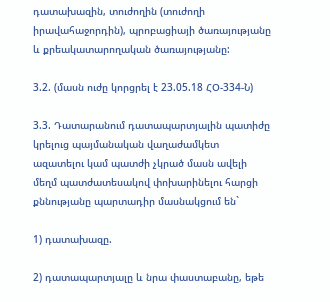դատախազին, տուժողին (տուժողի իրավահաջորդին), պրոբացիայի ծառայությանը և քրեակատարողական ծառայությանը:

3.2. (մասն ուժը կորցրել է 23.05.18 ՀՕ-334-Ն)

3.3. Դատարանում դատապարտյալին պատիժը կրելուց պայմանական վաղաժամկետ ազատելու կամ պատժի չկրած մասն ավելի մեղմ պատժատեսակով փոխարինելու հարցի քննությանը պարտադիր մասնակցում են`

1) դատախազը.

2) դատապարտյալը և նրա փաստաբանը, եթե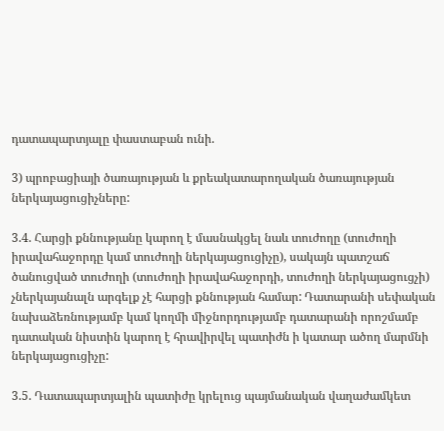դատապարտյալը փաստաբան ունի.

3) պրոբացիայի ծառայության և քրեակատարողական ծառայության ներկայացուցիչները:

3.4. Հարցի քննությանը կարող է մասնակցել նաև տուժողը (տուժողի իրավահաջորդը կամ տուժողի ներկայացուցիչը), սակայն պատշաճ ծանուցված տուժողի (տուժողի իրավահաջորդի, տուժողի ներկայացուցչի) չներկայանալն արգելք չէ հարցի քննության համար: Դատարանի սեփական նախաձեռնությամբ կամ կողմի միջնորդությամբ դատարանի որոշմամբ դատական նիստին կարող է հրավիրվել պատիժն ի կատար ածող մարմնի ներկայացուցիչը:

3.5. Դատապարտյալին պատիժը կրելուց պայմանական վաղաժամկետ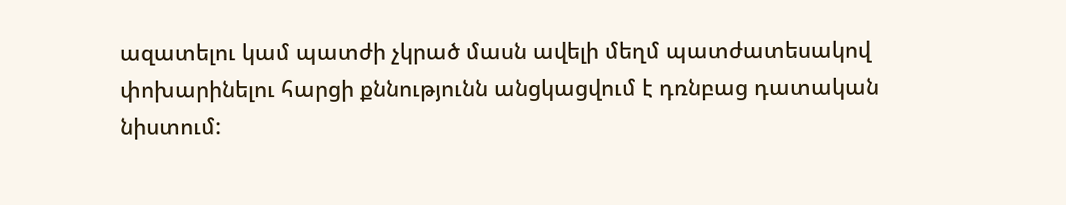ազատելու կամ պատժի չկրած մասն ավելի մեղմ պատժատեսակով փոխարինելու հարցի քննությունն անցկացվում է դռնբաց դատական նիստում: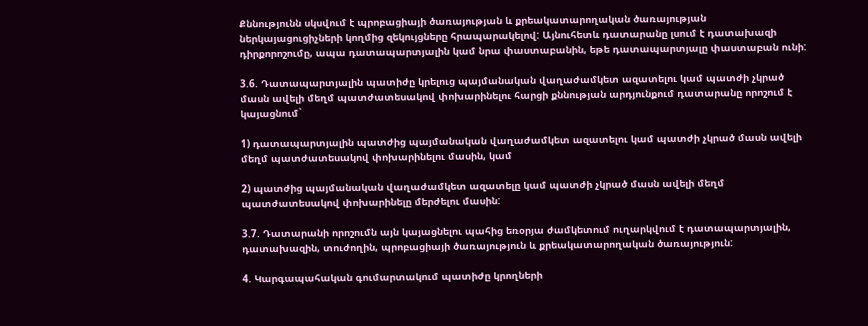Քննությունն սկսվում է պրոբացիայի ծառայության և քրեակատարողական ծառայության ներկայացուցիչների կողմից զեկույցները հրապարակելով: Այնուհետև դատարանը լսում է դատախազի դիրքորոշումը, ապա դատապարտյալին կամ նրա փաստաբանին, եթե դատապարտյալը փաստաբան ունի:

3.6. Դատապարտյալին պատիժը կրելուց պայմանական վաղաժամկետ ազատելու կամ պատժի չկրած մասն ավելի մեղմ պատժատեսակով փոխարինելու հարցի քննության արդյունքում դատարանը որոշում է կայացնում`

1) դատապարտյալին պատժից պայմանական վաղաժամկետ ազատելու կամ պատժի չկրած մասն ավելի մեղմ պատժատեսակով փոխարինելու մասին, կամ

2) պատժից պայմանական վաղաժամկետ ազատելը կամ պատժի չկրած մասն ավելի մեղմ պատժատեսակով փոխարինելը մերժելու մասին:

3.7. Դատարանի որոշումն այն կայացնելու պահից եռօրյա ժամկետում ուղարկվում է դատապարտյալին, դատախազին, տուժողին, պրոբացիայի ծառայություն և քրեակատարողական ծառայություն:

4. Կարգապահական գումարտակում պատիժը կրողների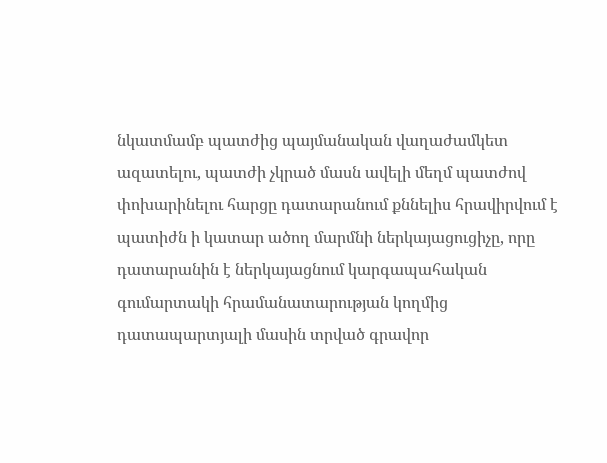նկատմամբ պատժից պայմանական վաղաժամկետ ազատելու, պատժի չկրած մասն ավելի մեղմ պատժով փոխարինելու հարցը դատարանում քննելիս հրավիրվում է պատիժն ի կատար ածող մարմնի ներկայացուցիչը, որը դատարանին է ներկայացնում կարգապահական գումարտակի հրամանատարության կողմից դատապարտյալի մասին տրված գրավոր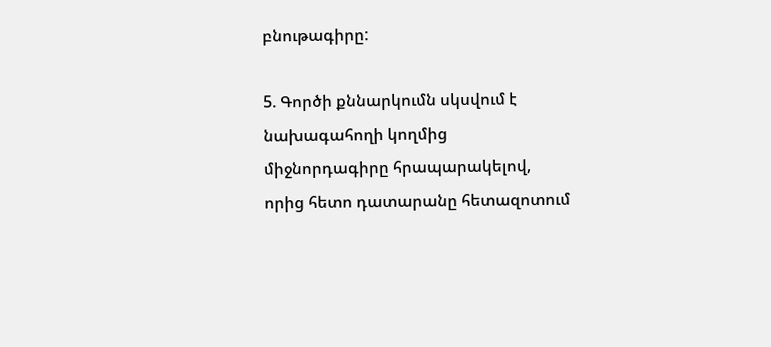բնութագիրը:

5. Գործի քննարկումն սկսվում է նախագահողի կողմից միջնորդագիրը հրապարակելով, որից հետո դատարանը հետազոտում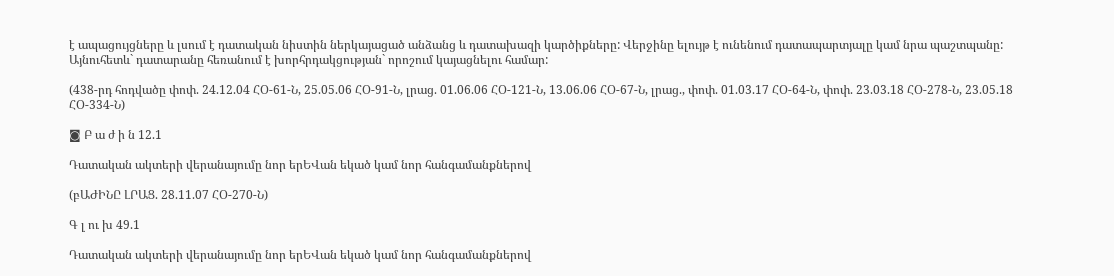է ապացույցները և լսում է դատական նիստին ներկայացած անձանց և դատախազի կարծիքները: Վերջինը ելույթ է ունենում դատապարտյալը կամ նրա պաշտպանը: Այնուհետև` դատարանը հեռանում է խորհրդակցության` որոշում կայացնելու համար:

(438-րդ հոդվածը փոփ. 24.12.04 ՀՕ-61-Ն, 25.05.06 ՀՕ-91-Ն, լրաց. 01.06.06 ՀՕ-121-Ն, 13.06.06 ՀՕ-67-Ն, լրաց., փոփ. 01.03.17 ՀՕ-64-Ն, փոփ. 23.03.18 ՀՕ-278-Ն, 23.05.18 ՀՕ-334-Ն)

◙ Բ ա ժ ի ն 12.1

Դատական ակտերի վերանայումը նոր երԵՎան եկած կամ նոր հանգամանքներով

(բԱԺԻՆԸ ԼՐԱՑ. 28.11.07 ՀՕ-270-Ն)

Գ լ ու խ 49.1

Դատական ակտերի վերանայումը նոր երԵՎան եկած կամ նոր հանգամանքներով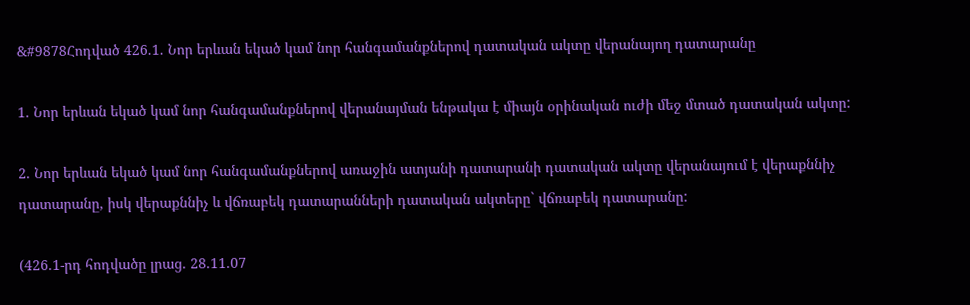&#9878Հոդված 426.1. Նոր երևան եկած կամ նոր հանգամանքներով դատական ակտը վերանայող դատարանը

1. Նոր երևան եկած կամ նոր հանգամանքներով վերանայման ենթակա է միայն օրինական ուժի մեջ մտած դատական ակտը:

2. Նոր երևան եկած կամ նոր հանգամանքներով առաջին ատյանի դատարանի դատական ակտը վերանայում է վերաքննիչ դատարանը, իսկ վերաքննիչ և վճռաբեկ դատարանների դատական ակտերը` վճռաբեկ դատարանը:

(426.1-րդ հոդվածը լրաց. 28.11.07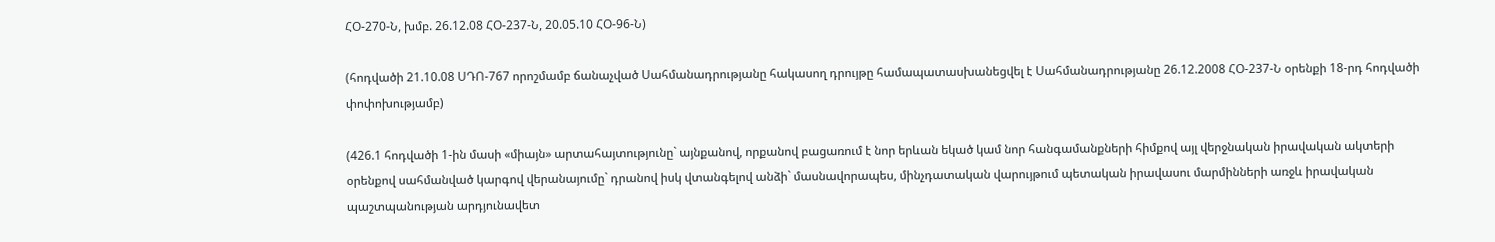ՀՕ-270-Ն, խմբ. 26.12.08 ՀՕ-237-Ն, 20.05.10 ՀՕ-96-Ն)

(հոդվածի 21.10.08 ՍԴՈ-767 որոշմամբ ճանաչված Սահմանադրությանը հակասող դրույթը համապատասխանեցվել է Սահմանադրությանը 26.12.2008 ՀՕ-237-Ն օրենքի 18-րդ հոդվածի փոփոխությամբ)

(426.1 հոդվածի 1-ին մասի «միայն» արտահայտությունը` այնքանով, որքանով բացառում է նոր երևան եկած կամ նոր հանգամանքների հիմքով այլ վերջնական իրավական ակտերի օրենքով սահմանված կարգով վերանայումը` դրանով իսկ վտանգելով անձի` մասնավորապես, մինչդատական վարույթում պետական իրավասու մարմինների առջև իրավական պաշտպանության արդյունավետ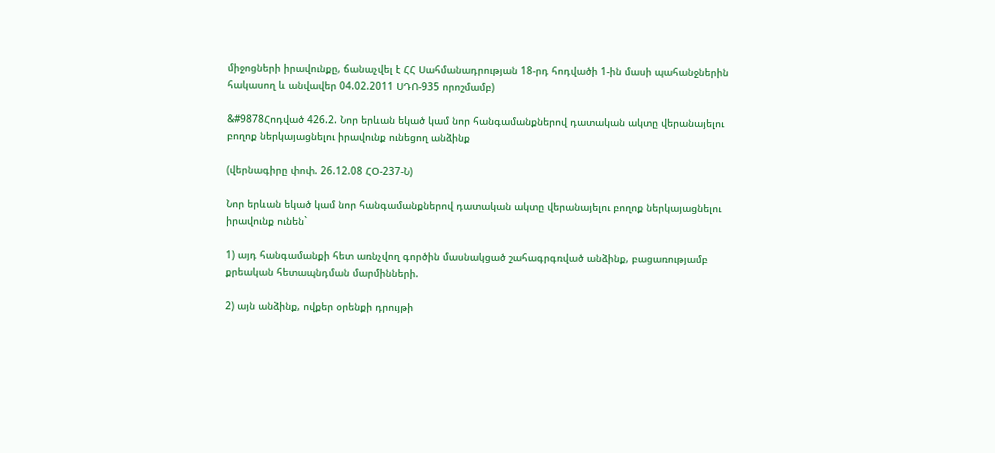միջոցների իրավունքը, ճանաչվել է ՀՀ Սահմանադրության 18-րդ հոդվածի 1-ին մասի պահանջներին հակասող և անվավեր 04.02.2011 ՍԴՈ-935 որոշմամբ)

&#9878Հոդված 426.2. Նոր երևան եկած կամ նոր հանգամանքներով դատական ակտը վերանայելու բողոք ներկայացնելու իրավունք ունեցող անձինք

(վերնագիրը փոփ. 26.12.08 ՀՕ-237-Ն)

Նոր երևան եկած կամ նոր հանգամանքներով դատական ակտը վերանայելու բողոք ներկայացնելու իրավունք ունեն`

1) այդ հանգամանքի հետ առնչվող գործին մասնակցած շահագրգռված անձինք, բացառությամբ քրեական հետապնդման մարմինների.

2) այն անձինք, ովքեր օրենքի դրույթի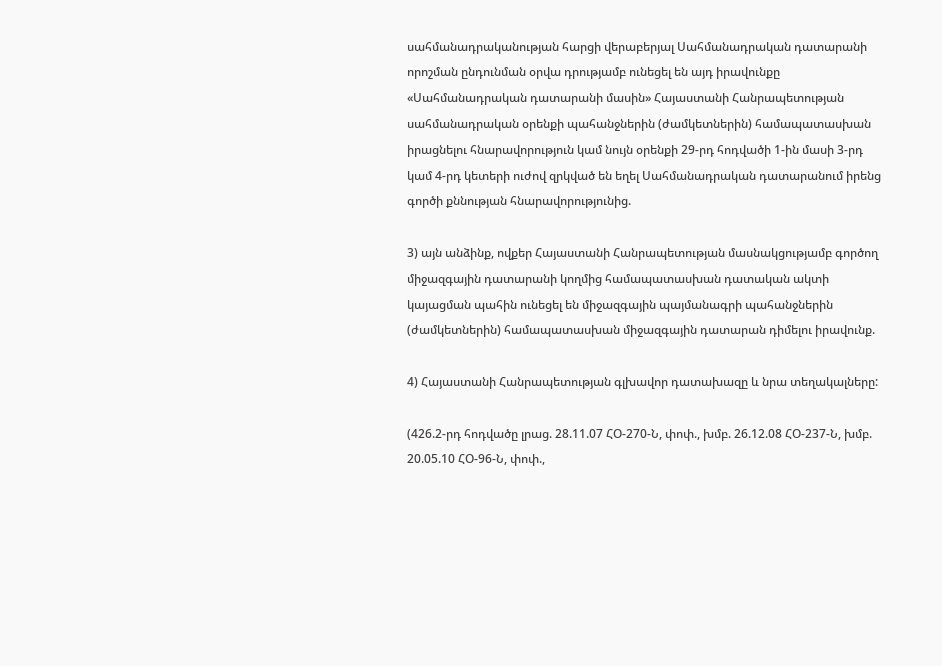սահմանադրականության հարցի վերաբերյալ Սահմանադրական դատարանի որոշման ընդունման օրվա դրությամբ ունեցել են այդ իրավունքը «Սահմանադրական դատարանի մասին» Հայաստանի Հանրապետության սահմանադրական օրենքի պահանջներին (ժամկետներին) համապատասխան իրացնելու հնարավորություն կամ նույն օրենքի 29-րդ հոդվածի 1-ին մասի 3-րդ կամ 4-րդ կետերի ուժով զրկված են եղել Սահմանադրական դատարանում իրենց գործի քննության հնարավորությունից.

3) այն անձինք, ովքեր Հայաստանի Հանրապետության մասնակցությամբ գործող միջազգային դատարանի կողմից համապատասխան դատական ակտի կայացման պահին ունեցել են միջազգային պայմանագրի պահանջներին (ժամկետներին) համապատասխան միջազգային դատարան դիմելու իրավունք.

4) Հայաստանի Հանրապետության գլխավոր դատախազը և նրա տեղակալները:

(426.2-րդ հոդվածը լրաց. 28.11.07 ՀՕ-270-Ն, փոփ., խմբ. 26.12.08 ՀՕ-237-Ն, խմբ. 20.05.10 ՀՕ-96-Ն, փոփ.,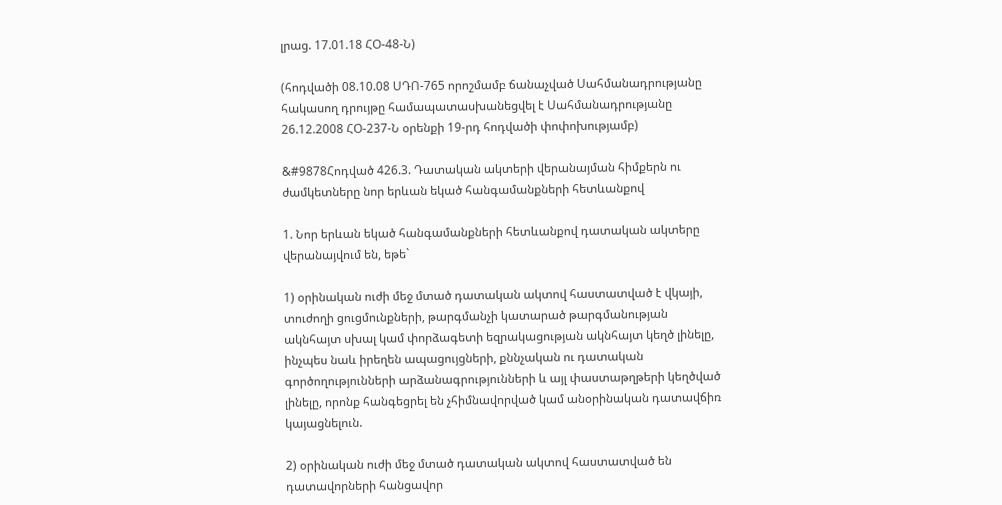լրաց. 17.01.18 ՀՕ-48-Ն)

(հոդվածի 08.10.08 ՍԴՈ-765 որոշմամբ ճանաչված Սահմանադրությանը հակասող դրույթը համապատասխանեցվել է Սահմանադրությանը 26.12.2008 ՀՕ-237-Ն օրենքի 19-րդ հոդվածի փոփոխությամբ)

&#9878Հոդված 426.3. Դատական ակտերի վերանայման հիմքերն ու ժամկետները նոր երևան եկած հանգամանքների հետևանքով

1. Նոր երևան եկած հանգամանքների հետևանքով դատական ակտերը վերանայվում են, եթե`

1) օրինական ուժի մեջ մտած դատական ակտով հաստատված է վկայի, տուժողի ցուցմունքների, թարգմանչի կատարած թարգմանության ակնհայտ սխալ կամ փորձագետի եզրակացության ակնհայտ կեղծ լինելը, ինչպես նաև իրեղեն ապացույցների, քննչական ու դատական գործողությունների արձանագրությունների և այլ փաստաթղթերի կեղծված լինելը, որոնք հանգեցրել են չհիմնավորված կամ անօրինական դատավճիռ կայացնելուն.

2) օրինական ուժի մեջ մտած դատական ակտով հաստատված են դատավորների հանցավոր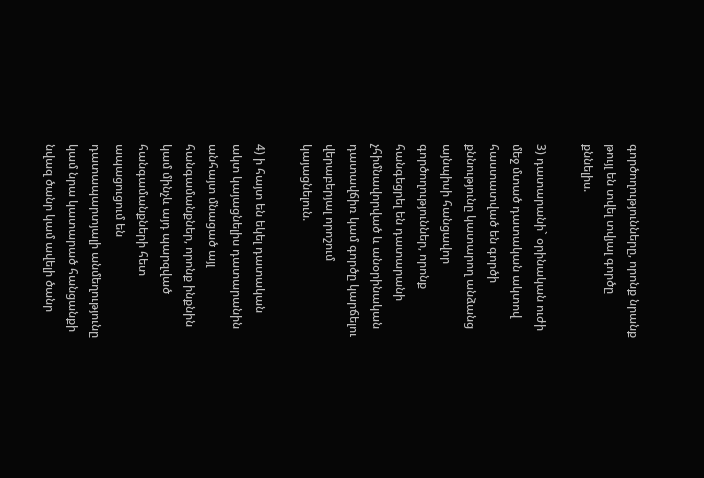գործողությունները, որոնք նրանք թույլ են տվել տվյալ գործը քննելիս.

3) դատարանի` օրինական ուժի մեջ մտած դատական ակտով հաստատված են գործի քննությունը կատարող անձանց այնպիսի հանցավոր գործողություններ, որոնք հանգեցրել են դատարանի չհիմնավորված և անօրինական դատավճիռ կամ գործը կարճելու վերաբերյալ որոշում կայացնելուն.

4) ի հայտ են եկել դատական ակտ կայացնելիս դատարանին անհայտ մնացած այլ հանգամանքներ, որոնք ինքնին կամ մինչև այդ պարզված հանգամանքների հետ ապացուցում են դատապարտյալի անմեղությունը կամ նրա կատարած հանցանքի նվազ ծանր կամ ավելի ծանր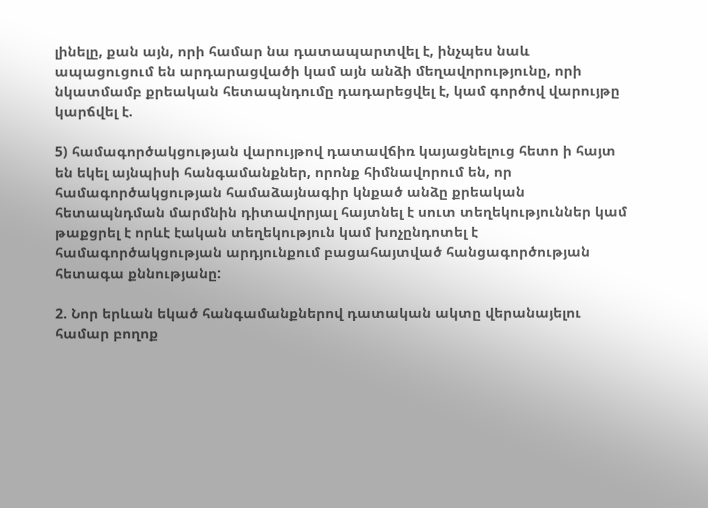լինելը, քան այն, որի համար նա դատապարտվել է, ինչպես նաև ապացուցում են արդարացվածի կամ այն անձի մեղավորությունը, որի նկատմամբ քրեական հետապնդումը դադարեցվել է, կամ գործով վարույթը կարճվել է.

5) համագործակցության վարույթով դատավճիռ կայացնելուց հետո ի հայտ են եկել այնպիսի հանգամանքներ, որոնք հիմնավորում են, որ համագործակցության համաձայնագիր կնքած անձը քրեական հետապնդման մարմնին դիտավորյալ հայտնել է սուտ տեղեկություններ կամ թաքցրել է որևէ էական տեղեկություն կամ խոչընդոտել է համագործակցության արդյունքում բացահայտված հանցագործության հետագա քննությանը:

2. Նոր երևան եկած հանգամանքներով դատական ակտը վերանայելու համար բողոք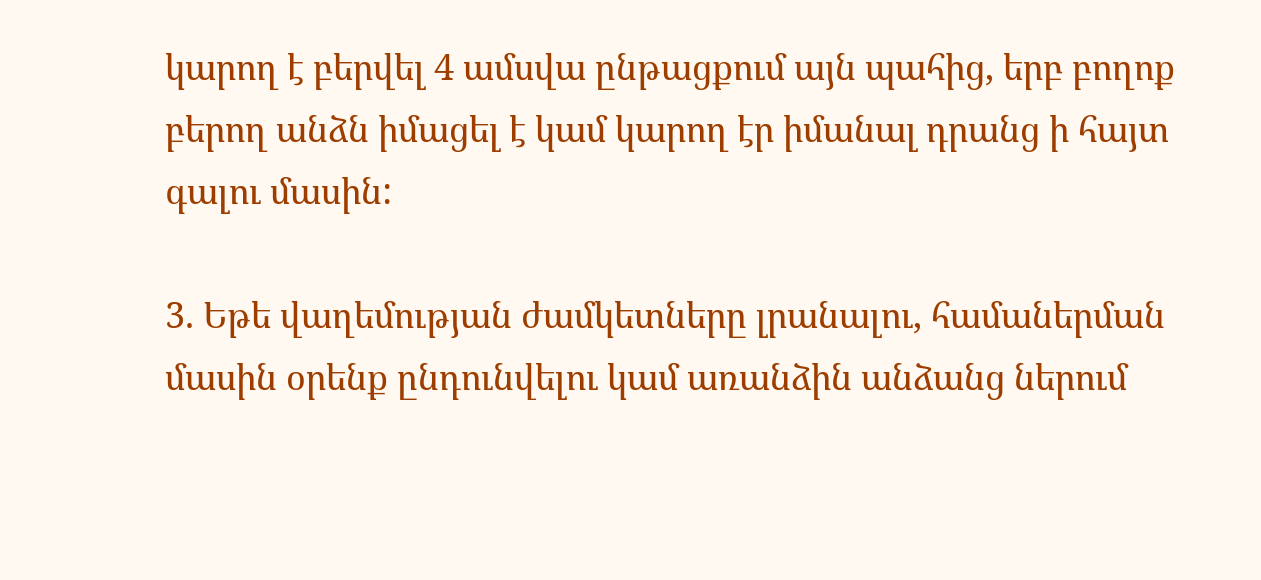կարող է բերվել 4 ամսվա ընթացքում այն պահից, երբ բողոք բերող անձն իմացել է կամ կարող էր իմանալ դրանց ի հայտ գալու մասին:

3. Եթե վաղեմության ժամկետները լրանալու, համաներման մասին օրենք ընդունվելու կամ առանձին անձանց ներում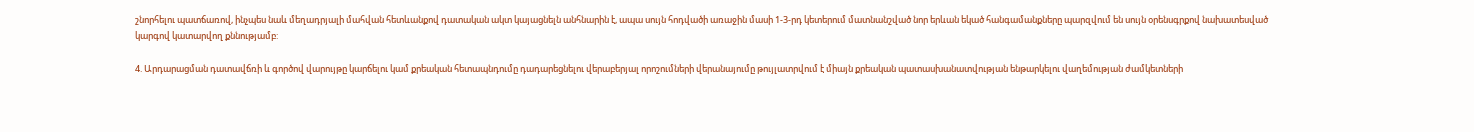շնորհելու պատճառով, ինչպես նաև մեղադրյալի մահվան հետևանքով դատական ակտ կայացնելն անհնարին է, ապա սույն հոդվածի առաջին մասի 1-3-րդ կետերում մատնանշված նոր երևան եկած հանգամանքները պարզվում են սույն օրենսգրքով նախատեսված կարգով կատարվող քննությամբ:

4. Արդարացման դատավճռի և գործով վարույթը կարճելու կամ քրեական հետապնդումը դադարեցնելու վերաբերյալ որոշումների վերանայումը թույլատրվում է միայն քրեական պատասխանատվության ենթարկելու վաղեմության ժամկետների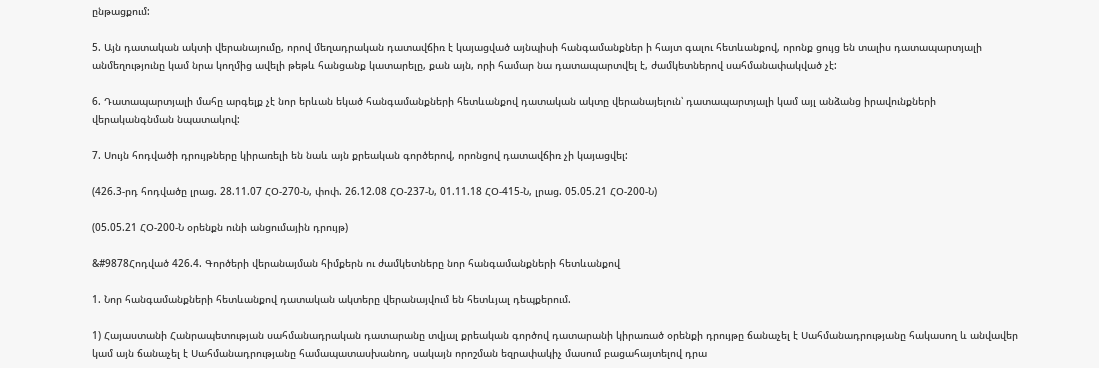ընթացքում:

5. Այն դատական ակտի վերանայումը, որով մեղադրական դատավճիռ է կայացված այնպիսի հանգամանքներ ի հայտ գալու հետևանքով, որոնք ցույց են տալիս դատապարտյալի անմեղությունը կամ նրա կողմից ավելի թեթև հանցանք կատարելը, քան այն, որի համար նա դատապարտվել է, ժամկետներով սահմանափակված չէ:

6. Դատապարտյալի մահը արգելք չէ նոր երևան եկած հանգամանքների հետևանքով դատական ակտը վերանայելուն՝ դատապարտյալի կամ այլ անձանց իրավունքների վերականգնման նպատակով:

7. Սույն հոդվածի դրույթները կիրառելի են նաև այն քրեական գործերով, որոնցով դատավճիռ չի կայացվել:

(426.3-րդ հոդվածը լրաց. 28.11.07 ՀՕ-270-Ն, փոփ. 26.12.08 ՀՕ-237-Ն, 01.11.18 ՀՕ-415-Ն, լրաց. 05.05.21 ՀՕ-200-Ն)

(05.05.21 ՀՕ-200-Ն օրենքն ունի անցումային դրույթ)

&#9878Հոդված 426.4. Գործերի վերանայման հիմքերն ու ժամկետները նոր հանգամանքների հետևանքով

1. Նոր հանգամանքների հետևանքով դատական ակտերը վերանայվում են հետևյալ դեպքերում.

1) Հայաստանի Հանրապետության սահմանադրական դատարանը տվյալ քրեական գործով դատարանի կիրառած օրենքի դրույթը ճանաչել է Սահմանադրությանը հակասող և անվավեր կամ այն ճանաչել է Սահմանադրությանը համապատասխանող, սակայն որոշման եզրափակիչ մասում բացահայտելով դրա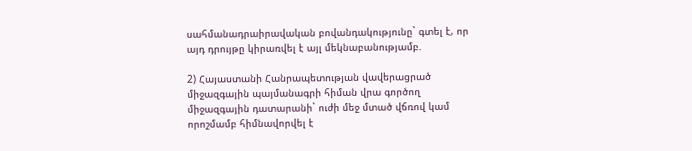սահմանադրաիրավական բովանդակությունը` գտել է, որ այդ դրույթը կիրառվել է այլ մեկնաբանությամբ.

2) Հայաստանի Հանրապետության վավերացրած միջազգային պայմանագրի հիման վրա գործող միջազգային դատարանի` ուժի մեջ մտած վճռով կամ որոշմամբ հիմնավորվել է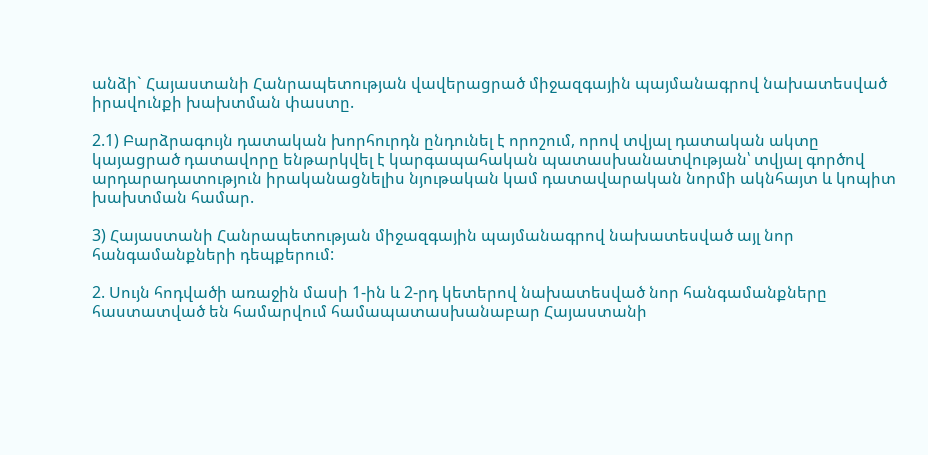անձի` Հայաստանի Հանրապետության վավերացրած միջազգային պայմանագրով նախատեսված իրավունքի խախտման փաստը.

2.1) Բարձրագույն դատական խորհուրդն ընդունել է որոշում, որով տվյալ դատական ակտը կայացրած դատավորը ենթարկվել է կարգապահական պատասխանատվության՝ տվյալ գործով արդարադատություն իրականացնելիս նյութական կամ դատավարական նորմի ակնհայտ և կոպիտ խախտման համար.

3) Հայաստանի Հանրապետության միջազգային պայմանագրով նախատեսված այլ նոր հանգամանքների դեպքերում:

2. Սույն հոդվածի առաջին մասի 1-ին և 2-րդ կետերով նախատեսված նոր հանգամանքները հաստատված են համարվում համապատասխանաբար Հայաստանի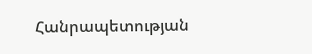Հանրապետության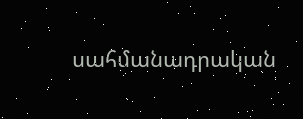սահմանադրական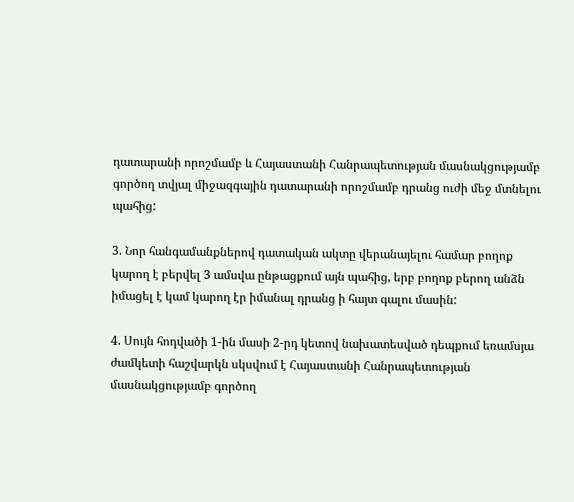դատարանի որոշմամբ և Հայաստանի Հանրապետության մասնակցությամբ գործող տվյալ միջազգային դատարանի որոշմամբ դրանց ուժի մեջ մտնելու պահից:

3. Նոր հանգամանքներով դատական ակտը վերանայելու համար բողոք կարող է բերվել 3 ամսվա ընթացքում այն պահից, երբ բողոք բերող անձն իմացել է կամ կարող էր իմանալ դրանց ի հայտ գալու մասին:

4. Սույն հոդվածի 1-ին մասի 2-րդ կետով նախատեսված դեպքում եռամսյա ժամկետի հաշվարկն սկսվում է Հայաստանի Հանրապետության մասնակցությամբ գործող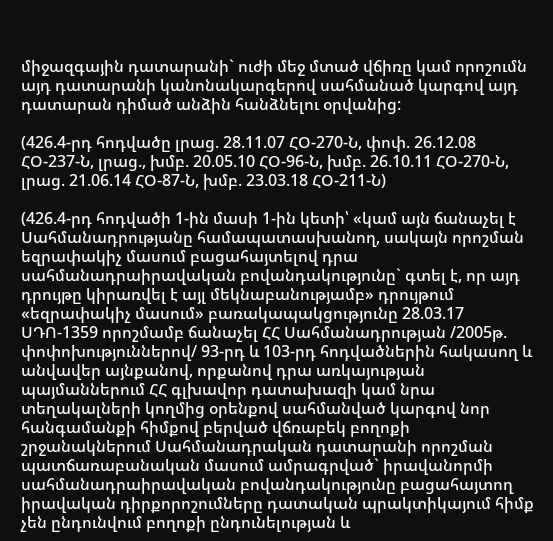միջազգային դատարանի` ուժի մեջ մտած վճիռը կամ որոշումն այդ դատարանի կանոնակարգերով սահմանած կարգով այդ դատարան դիմած անձին հանձնելու օրվանից:

(426.4-րդ հոդվածը լրաց. 28.11.07 ՀՕ-270-Ն, փոփ. 26.12.08 ՀՕ-237-Ն, լրաց., խմբ. 20.05.10 ՀՕ-96-Ն, խմբ. 26.10.11 ՀՕ-270-Ն, լրաց. 21.06.14 ՀՕ-87-Ն, խմբ. 23.03.18 ՀՕ-211-Ն)

(426.4-րդ հոդվածի 1-ին մասի 1-ին կետի՝ «կամ այն ճանաչել է Սահմանադրությանը համապատասխանող, սակայն որոշման եզրափակիչ մասում բացահայտելով դրա սահմանադրաիրավական բովանդակությունը` գտել է, որ այդ դրույթը կիրառվել է այլ մեկնաբանությամբ» դրույթում «եզրափակիչ մասում» բառակապակցությունը 28.03.17 ՍԴՈ-1359 որոշմամբ ճանաչել ՀՀ Սահմանադրության /2005թ. փոփոխություններով/ 93-րդ և 103-րդ հոդվածներին հակասող և անվավեր այնքանով, որքանով դրա առկայության պայմաններում ՀՀ գլխավոր դատախազի կամ նրա տեղակալների կողմից օրենքով սահմանված կարգով նոր հանգամանքի հիմքով բերված վճռաբեկ բողոքի շրջանակներում Սահմանադրական դատարանի որոշման պատճառաբանական մասում ամրագրված` իրավանորմի սահմանադրաիրավական բովանդակությունը բացահայտող իրավական դիրքորոշումները դատական պրակտիկայում հիմք չեն ընդունվում բողոքի ընդունելության և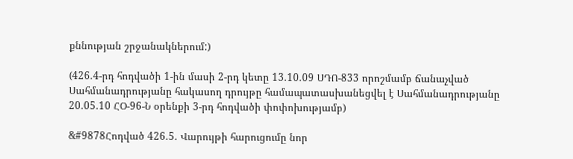քննության շրջանակներում:)

(426.4-րդ հոդվածի 1-ին մասի 2-րդ կետը 13.10.09 ՍԴՈ-833 որոշմամբ ճանաչված Սահմանադրությանը հակասող դրույթը համապատասխանեցվել է Սահմանադրությանը 20.05.10 ՀՕ-96-Ն օրենքի 3-րդ հոդվածի փոփոխությամբ)

&#9878Հոդված 426.5. Վարույթի հարուցումը նոր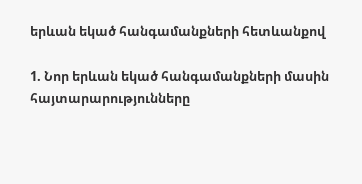երևան եկած հանգամանքների հետևանքով

1. Նոր երևան եկած հանգամանքների մասին հայտարարությունները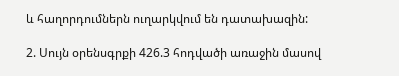և հաղորդումներն ուղարկվում են դատախազին:

2. Սույն օրենսգրքի 426.3 հոդվածի առաջին մասով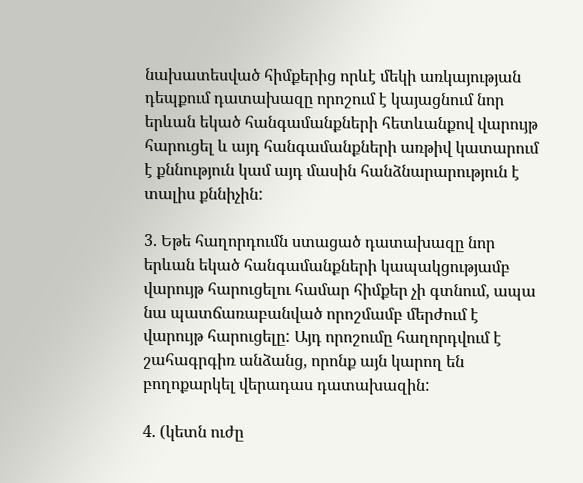նախատեսված հիմքերից որևէ մեկի առկայության դեպքում դատախազը որոշում է կայացնում նոր երևան եկած հանգամանքների հետևանքով վարույթ հարուցել և այդ հանգամանքների առթիվ կատարում է քննություն կամ այդ մասին հանձնարարություն է տալիս քննիչին:

3. Եթե հաղորդումն ստացած դատախազը նոր երևան եկած հանգամանքների կապակցությամբ վարույթ հարուցելու համար հիմքեր չի գտնում, ապա նա պատճառաբանված որոշմամբ մերժում է վարույթ հարուցելը: Այդ որոշումը հաղորդվում է շահագրգիռ անձանց, որոնք այն կարող են բողոքարկել վերադաս դատախազին:

4. (կետն ուժը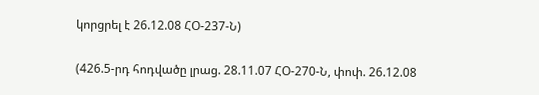կորցրել է 26.12.08 ՀՕ-237-Ն)

(426.5-րդ հոդվածը լրաց. 28.11.07 ՀՕ-270-Ն, փոփ. 26.12.08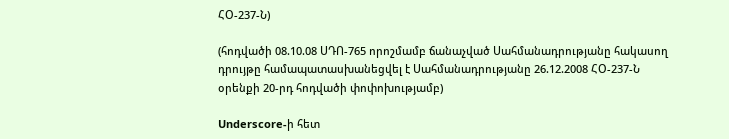ՀՕ-237-Ն)

(հոդվածի 08.10.08 ՍԴՈ-765 որոշմամբ ճանաչված Սահմանադրությանը հակասող դրույթը համապատասխանեցվել է Սահմանադրությանը 26.12.2008 ՀՕ-237-Ն օրենքի 20-րդ հոդվածի փոփոխությամբ)

Underscore-ի հետ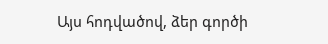Այս հոդվածով, ձեր գործի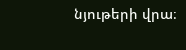նյութերի վրա։